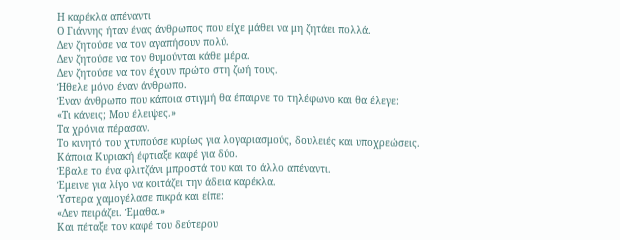Η καρέκλα απέναντι
Ο Γιάννης ήταν ένας άνθρωπος που είχε μάθει να μη ζητάει πολλά.
Δεν ζητούσε να τον αγαπήσουν πολύ.
Δεν ζητούσε να τον θυμούνται κάθε μέρα.
Δεν ζητούσε να τον έχουν πρώτο στη ζωή τους.
Ήθελε μόνο έναν άνθρωπο.
Έναν άνθρωπο που κάποια στιγμή θα έπαιρνε το τηλέφωνο και θα έλεγε:
«Τι κάνεις; Μου έλειψες.»
Τα χρόνια πέρασαν.
Το κινητό του χτυπούσε κυρίως για λογαριασμούς, δουλειές και υποχρεώσεις.
Κάποια Κυριακή έφτιαξε καφέ για δύο.
Έβαλε το ένα φλιτζάνι μπροστά του και το άλλο απέναντι.
Έμεινε για λίγο να κοιτάζει την άδεια καρέκλα.
Ύστερα χαμογέλασε πικρά και είπε:
«Δεν πειράζει. Έμαθα.»
Και πέταξε τον καφέ του δεύτερου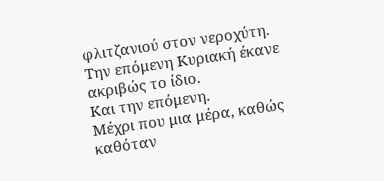φλιτζανιού στον νεροχύτη.
Την επόμενη Κυριακή έκανε ακριβώς το ίδιο.
Και την επόμενη.
Μέχρι που μια μέρα, καθώς καθόταν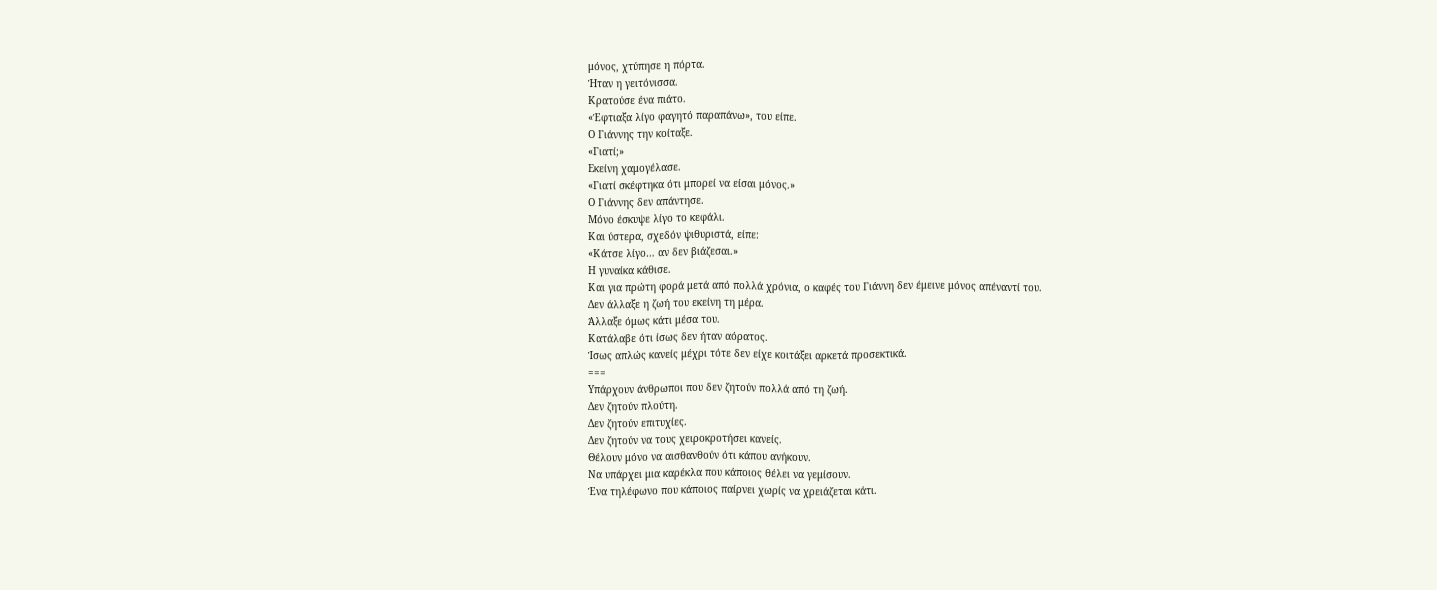μόνος, χτύπησε η πόρτα.
Ήταν η γειτόνισσα.
Κρατούσε ένα πιάτο.
«Έφτιαξα λίγο φαγητό παραπάνω», του είπε.
Ο Γιάννης την κοίταξε.
«Γιατί;»
Εκείνη χαμογέλασε.
«Γιατί σκέφτηκα ότι μπορεί να είσαι μόνος.»
Ο Γιάννης δεν απάντησε.
Μόνο έσκυψε λίγο το κεφάλι.
Και ύστερα, σχεδόν ψιθυριστά, είπε:
«Κάτσε λίγο… αν δεν βιάζεσαι.»
Η γυναίκα κάθισε.
Και για πρώτη φορά μετά από πολλά χρόνια, ο καφές του Γιάννη δεν έμεινε μόνος απέναντί του.
Δεν άλλαξε η ζωή του εκείνη τη μέρα.
Άλλαξε όμως κάτι μέσα του.
Κατάλαβε ότι ίσως δεν ήταν αόρατος.
Ίσως απλώς κανείς μέχρι τότε δεν είχε κοιτάξει αρκετά προσεκτικά.
===
Υπάρχουν άνθρωποι που δεν ζητούν πολλά από τη ζωή.
Δεν ζητούν πλούτη.
Δεν ζητούν επιτυχίες.
Δεν ζητούν να τους χειροκροτήσει κανείς.
Θέλουν μόνο να αισθανθούν ότι κάπου ανήκουν.
Να υπάρχει μια καρέκλα που κάποιος θέλει να γεμίσουν.
Ένα τηλέφωνο που κάποιος παίρνει χωρίς να χρειάζεται κάτι.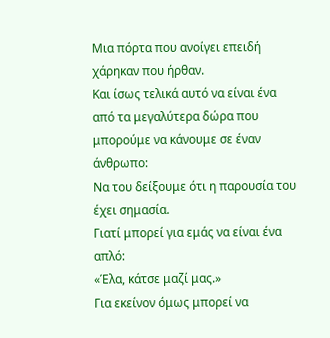Μια πόρτα που ανοίγει επειδή χάρηκαν που ήρθαν.
Και ίσως τελικά αυτό να είναι ένα από τα μεγαλύτερα δώρα που μπορούμε να κάνουμε σε έναν άνθρωπο:
Να του δείξουμε ότι η παρουσία του έχει σημασία.
Γιατί μπορεί για εμάς να είναι ένα απλό:
«Έλα, κάτσε μαζί μας.»
Για εκείνον όμως μπορεί να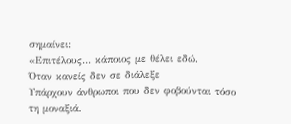σημαίνει:
«Επιτέλους… κάποιος με θέλει εδώ.
Όταν κανείς δεν σε διάλεξε
Υπάρχουν άνθρωποι που δεν φοβούνται τόσο τη μοναξιά.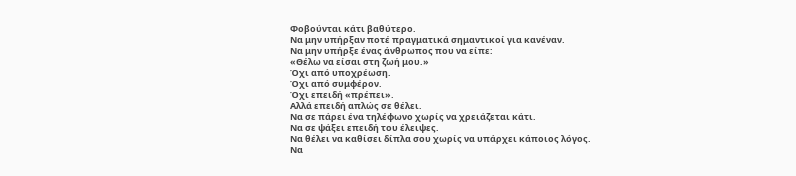Φοβούνται κάτι βαθύτερο.
Να μην υπήρξαν ποτέ πραγματικά σημαντικοί για κανέναν.
Να μην υπήρξε ένας άνθρωπος που να είπε:
«Θέλω να είσαι στη ζωή μου.»
Όχι από υποχρέωση.
Όχι από συμφέρον.
Όχι επειδή «πρέπει».
Αλλά επειδή απλώς σε θέλει.
Να σε πάρει ένα τηλέφωνο χωρίς να χρειάζεται κάτι.
Να σε ψάξει επειδή του έλειψες.
Να θέλει να καθίσει δίπλα σου χωρίς να υπάρχει κάποιος λόγος.
Να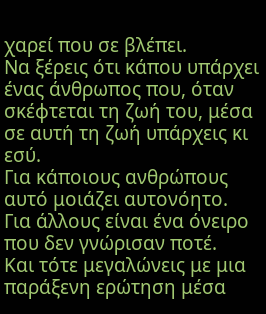χαρεί που σε βλέπει.
Να ξέρεις ότι κάπου υπάρχει ένας άνθρωπος που, όταν σκέφτεται τη ζωή του, μέσα σε αυτή τη ζωή υπάρχεις κι εσύ.
Για κάποιους ανθρώπους αυτό μοιάζει αυτονόητο.
Για άλλους είναι ένα όνειρο που δεν γνώρισαν ποτέ.
Και τότε μεγαλώνεις με μια παράξενη ερώτηση μέσα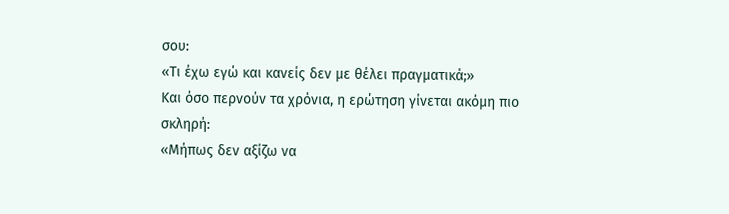σου:
«Τι έχω εγώ και κανείς δεν με θέλει πραγματικά;»
Και όσο περνούν τα χρόνια, η ερώτηση γίνεται ακόμη πιο σκληρή:
«Μήπως δεν αξίζω να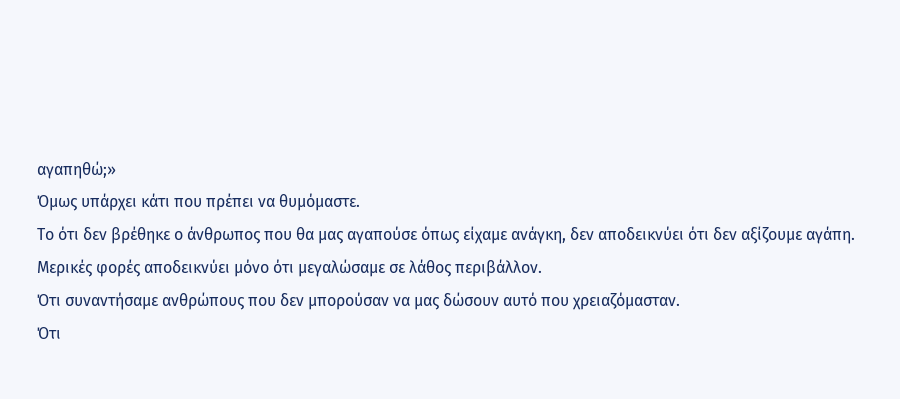αγαπηθώ;»
Όμως υπάρχει κάτι που πρέπει να θυμόμαστε.
Το ότι δεν βρέθηκε ο άνθρωπος που θα μας αγαπούσε όπως είχαμε ανάγκη, δεν αποδεικνύει ότι δεν αξίζουμε αγάπη.
Μερικές φορές αποδεικνύει μόνο ότι μεγαλώσαμε σε λάθος περιβάλλον.
Ότι συναντήσαμε ανθρώπους που δεν μπορούσαν να μας δώσουν αυτό που χρειαζόμασταν.
Ότι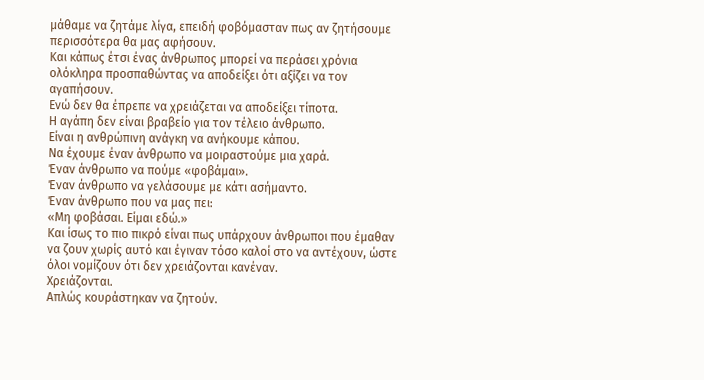μάθαμε να ζητάμε λίγα, επειδή φοβόμασταν πως αν ζητήσουμε περισσότερα θα μας αφήσουν.
Και κάπως έτσι ένας άνθρωπος μπορεί να περάσει χρόνια ολόκληρα προσπαθώντας να αποδείξει ότι αξίζει να τον αγαπήσουν.
Ενώ δεν θα έπρεπε να χρειάζεται να αποδείξει τίποτα.
Η αγάπη δεν είναι βραβείο για τον τέλειο άνθρωπο.
Είναι η ανθρώπινη ανάγκη να ανήκουμε κάπου.
Να έχουμε έναν άνθρωπο να μοιραστούμε μια χαρά.
Έναν άνθρωπο να πούμε «φοβάμαι».
Έναν άνθρωπο να γελάσουμε με κάτι ασήμαντο.
Έναν άνθρωπο που να μας πει:
«Μη φοβάσαι. Είμαι εδώ.»
Και ίσως το πιο πικρό είναι πως υπάρχουν άνθρωποι που έμαθαν να ζουν χωρίς αυτό και έγιναν τόσο καλοί στο να αντέχουν, ώστε όλοι νομίζουν ότι δεν χρειάζονται κανέναν.
Χρειάζονται.
Απλώς κουράστηκαν να ζητούν.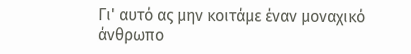Γι' αυτό ας μην κοιτάμε έναν μοναχικό άνθρωπο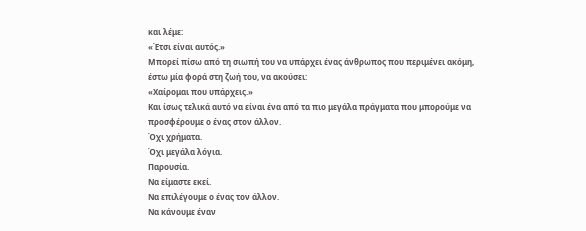και λέμε:
«Έτσι είναι αυτός.»
Μπορεί πίσω από τη σιωπή του να υπάρχει ένας άνθρωπος που περιμένει ακόμη, έστω μία φορά στη ζωή του, να ακούσει:
«Χαίρομαι που υπάρχεις.»
Και ίσως τελικά αυτό να είναι ένα από τα πιο μεγάλα πράγματα που μπορούμε να προσφέρουμε ο ένας στον άλλον.
Όχι χρήματα.
Όχι μεγάλα λόγια.
Παρουσία.
Να είμαστε εκεί.
Να επιλέγουμε ο ένας τον άλλον.
Να κάνουμε έναν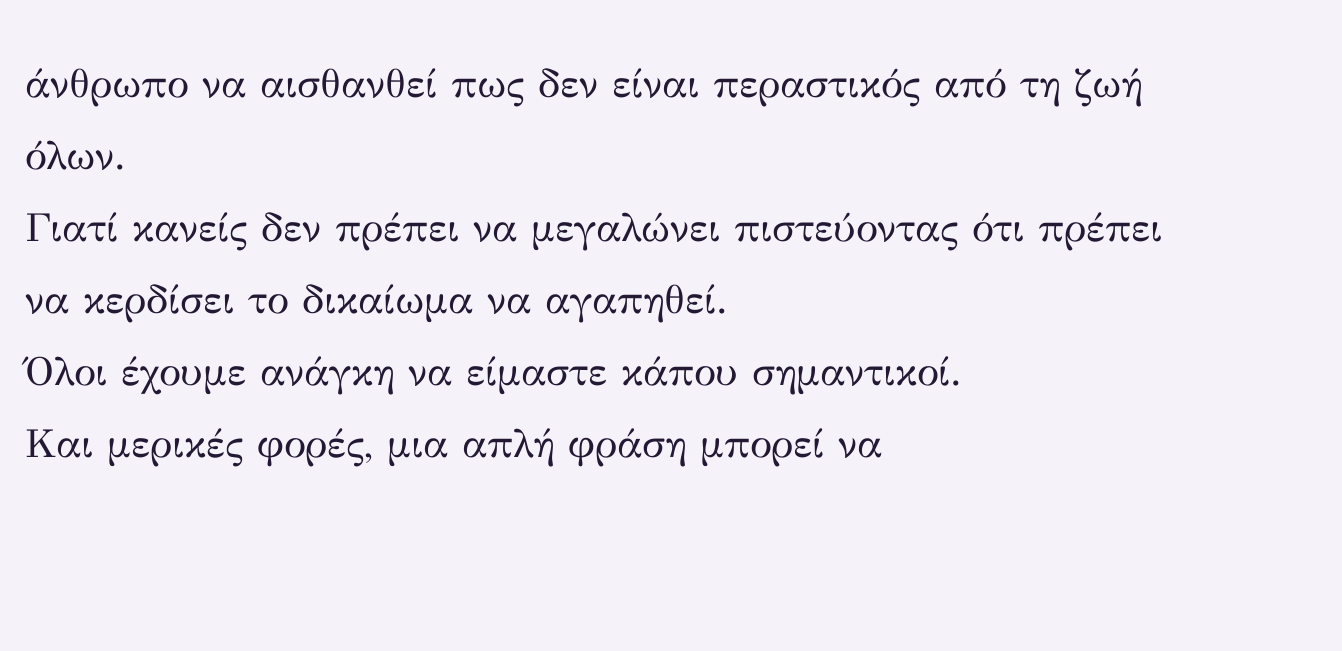άνθρωπο να αισθανθεί πως δεν είναι περαστικός από τη ζωή όλων.
Γιατί κανείς δεν πρέπει να μεγαλώνει πιστεύοντας ότι πρέπει να κερδίσει το δικαίωμα να αγαπηθεί.
Όλοι έχουμε ανάγκη να είμαστε κάπου σημαντικοί.
Και μερικές φορές, μια απλή φράση μπορεί να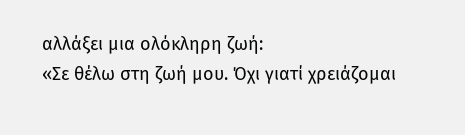αλλάξει μια ολόκληρη ζωή:
«Σε θέλω στη ζωή μου. Όχι γιατί χρειάζομαι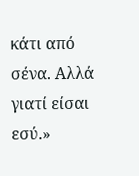κάτι από σένα. Αλλά γιατί είσαι εσύ.»